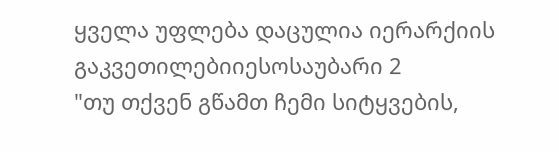ყველა უფლება დაცულია იერარქიის გაკვეთილებიიესოსაუბარი 2
"თუ თქვენ გწამთ ჩემი სიტყვების,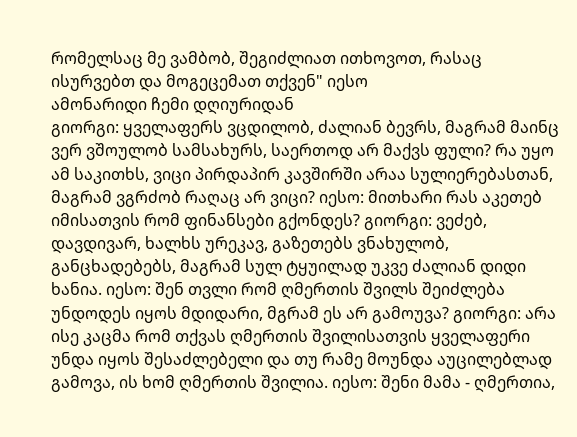რომელსაც მე ვამბობ, შეგიძლიათ ითხოვოთ, რასაც ისურვებთ და მოგეცემათ თქვენ" იესო
ამონარიდი ჩემი დღიურიდან
გიორგი: ყველაფერს ვცდილობ, ძალიან ბევრს, მაგრამ მაინც ვერ ვშოულობ სამსახურს, საერთოდ არ მაქვს ფული? რა უყო ამ საკითხს, ვიცი პირდაპირ კავშირში არაა სულიერებასთან, მაგრამ ვგრძობ რაღაც არ ვიცი? იესო: მითხარი რას აკეთებ იმისათვის რომ ფინანსები გქონდეს? გიორგი: ვეძებ, დავდივარ, ხალხს ურეკავ, გაზეთებს ვნახულობ, განცხადებებს, მაგრამ სულ ტყუილად უკვე ძალიან დიდი ხანია. იესო: შენ თვლი რომ ღმერთის შვილს შეიძლება უნდოდეს იყოს მდიდარი, მგრამ ეს არ გამოუვა? გიორგი: არა ისე კაცმა რომ თქვას ღმერთის შვილისათვის ყველაფერი უნდა იყოს შესაძლებელი და თუ რამე მოუნდა აუცილებლად გამოვა, ის ხომ ღმერთის შვილია. იესო: შენი მამა - ღმერთია,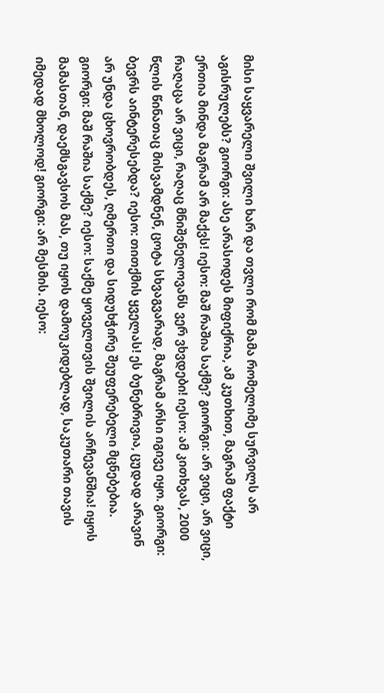მისი საყვარელი შვილი ხარ და თვლი რომ მამა რომელიმე სურვილს არ აგისრულებს? გიორგი: ასე არასოდეს მიფიქრია, ამ კუთხით, მაგრამ ფაქტი ერთია მინდა მაგრამ არ მაქვს! იესო: მაშ რაშია საქმე? გიორგი: არ ვიცი, არ ვიცი, რაღაცა არ ვიცი, რაღაც მნიშვნელოვანს ვერ ვხვდები! იესო: ამ კითხვას, 2000 წლის წინათაც მისვამდნენ, ცოტა სხვაგვარად, მაგრამ არსი იგივე იყო. გიორგი: ბევრს აინტერესებდა? იესო: თითქმის ყველას! ეს ბუნებრივია, ცუდად არავინ არ უნდა ცხოვრობდეს, ღმერთი და სიდუხჭირე შეუფერებელი მცნებებია. გიორგი: მაშ რაშია საქმე? იესო: საქმე ყოველთვის შვილის არჩევანშია! იყოს მამასთან, დაემსგავსოს მას, თუ იყოს დამოუკიდებლად, საკუთარი თავის იმედად მხოლოდ! გიორგი: არ მესმის. იესო: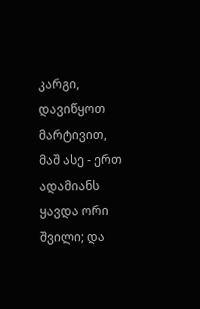კარგი, დავიწყოთ მარტივით, მაშ ასე - ერთ ადამიანს ყავდა ორი შვილი; და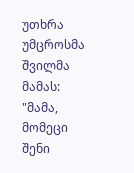უთხრა უმცროსმა შვილმა მამას: "მამა, მომეცი შენი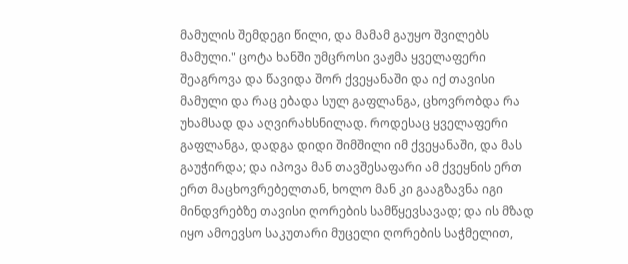მამულის შემდეგი წილი, და მამამ გაუყო შვილებს მამული." ცოტა ხანში უმცროსი ვაჟმა ყველაფერი შეაგროვა და წავიდა შორ ქვეყანაში და იქ თავისი მამული და რაც ებადა სულ გაფლანგა, ცხოვრობდა რა უხამსად და აღვირახსნილად. როდესაც ყველაფერი გაფლანგა, დადგა დიდი შიმშილი იმ ქვეყანაში, და მას გაუჭირდა; და იპოვა მან თავშესაფარი ამ ქვეყნის ერთ ერთ მაცხოვრებელთან, ხოლო მან კი გააგზავნა იგი მინდვრებზე თავისი ღორების სამწყევსავად; და ის მზად იყო ამოევსო საკუთარი მუცელი ღორების საჭმელით,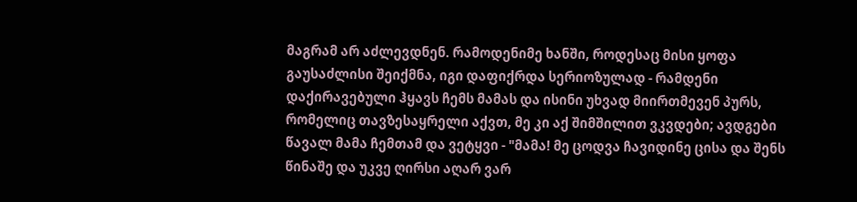მაგრამ არ აძლევდნენ. რამოდენიმე ხანში, როდესაც მისი ყოფა გაუსაძლისი შეიქმნა, იგი დაფიქრდა სერიოზულად - რამდენი დაქირავებული ჰყავს ჩემს მამას და ისინი უხვად მიირთმევენ პურს, რომელიც თავზესაყრელი აქვთ, მე კი აქ შიმშილით ვკვდები; ავდგები წავალ მამა ჩემთამ და ვეტყვი - "მამა! მე ცოდვა ჩავიდინე ცისა და შენს წინაშე და უკვე ღირსი აღარ ვარ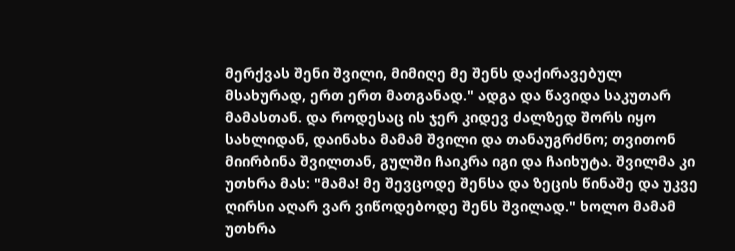მერქვას შენი შვილი, მიმიღე მე შენს დაქირავებულ მსახურად, ერთ ერთ მათგანად." ადგა და წავიდა საკუთარ მამასთან. და როდესაც ის ჯერ კიდევ ძალზედ შორს იყო სახლიდან, დაინახა მამამ შვილი და თანაუგრძნო; თვითონ მიირბინა შვილთან, გულში ჩაიკრა იგი და ჩაიხუტა. შვილმა კი უთხრა მას: "მამა! მე შევცოდე შენსა და ზეცის წინაშე და უკვე ღირსი აღარ ვარ ვიწოდებოდე შენს შვილად." ხოლო მამამ უთხრა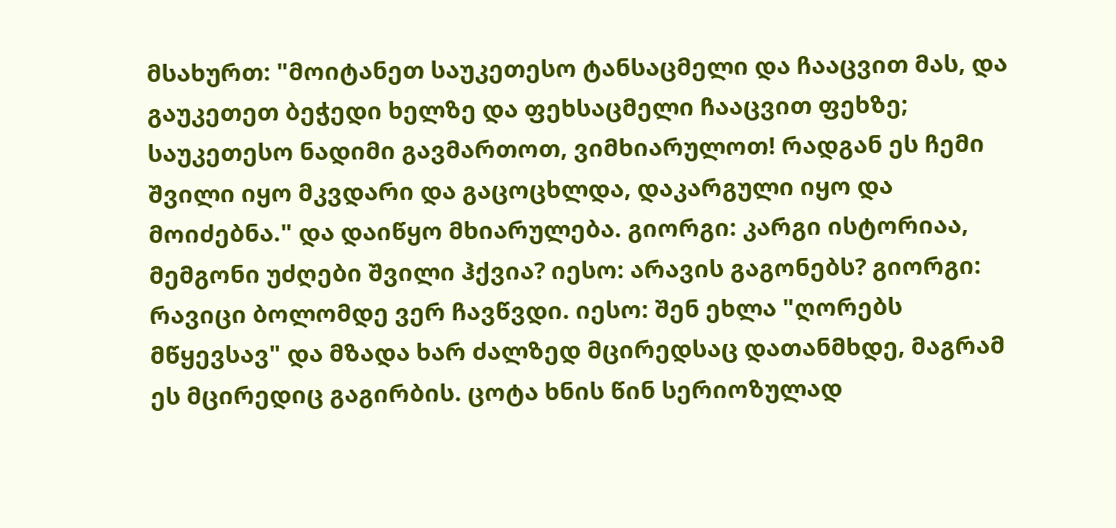მსახურთ: "მოიტანეთ საუკეთესო ტანსაცმელი და ჩააცვით მას, და გაუკეთეთ ბეჭედი ხელზე და ფეხსაცმელი ჩააცვით ფეხზე; საუკეთესო ნადიმი გავმართოთ, ვიმხიარულოთ! რადგან ეს ჩემი შვილი იყო მკვდარი და გაცოცხლდა, დაკარგული იყო და მოიძებნა." და დაიწყო მხიარულება. გიორგი: კარგი ისტორიაა, მემგონი უძღები შვილი ჰქვია? იესო: არავის გაგონებს? გიორგი: რავიცი ბოლომდე ვერ ჩავწვდი. იესო: შენ ეხლა "ღორებს მწყევსავ" და მზადა ხარ ძალზედ მცირედსაც დათანმხდე, მაგრამ ეს მცირედიც გაგირბის. ცოტა ხნის წინ სერიოზულად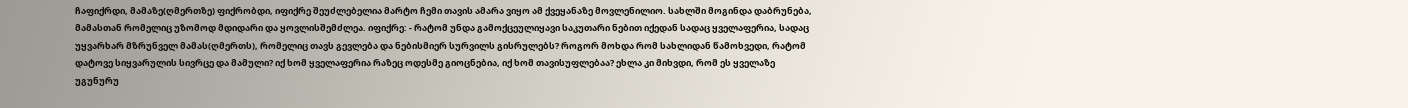ჩაფიქრდი, მამაზე(ღმერთზე) ფიქრობდი, იფიქრე შეუძლებელია მარტო ჩემი თავის ამარა ვიყო ამ ქვეყანაზე მოვლენილიო. სახლში მოგინდა დაბრუნება, მამასთან რომელიც უზომოდ მდიდარი და ყოვლისშემძლეა. იფიქრე: - რატომ უნდა გამოქცეულიყავი საკუთარი ნებით იქედან სადაც ყველაფერია, სადაც უყვარხარ მზრუნველ მამას(ღმერთს), რომელიც თავს გევლება და ნებისმიერ სურვილს გისრულებს? როგორ მოხდა რომ სახლიდან წამოხვედი, რატომ დატოვე სიყვარულის სივრცე და მამული? იქ ხომ ყველაფერია რაზეც ოდესმე გიოცნებია, იქ ხომ თავისუფლებაა? ეხლა კი მიხვდი, რომ ეს ყველაზე უგუნურუ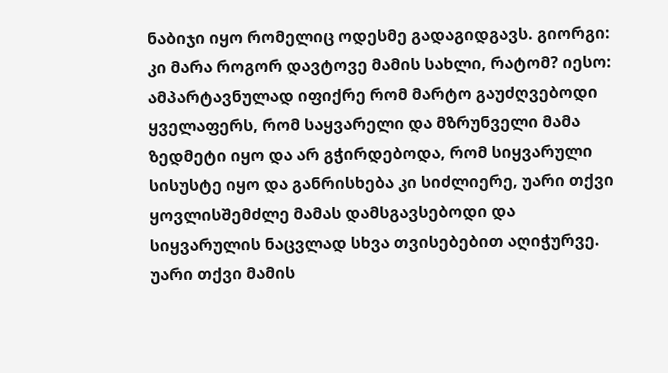ნაბიჯი იყო რომელიც ოდესმე გადაგიდგავს. გიორგი: კი მარა როგორ დავტოვე მამის სახლი, რატომ? იესო: ამპარტავნულად იფიქრე რომ მარტო გაუძღვებოდი ყველაფერს, რომ საყვარელი და მზრუნველი მამა ზედმეტი იყო და არ გჭირდებოდა, რომ სიყვარული სისუსტე იყო და განრისხება კი სიძლიერე, უარი თქვი ყოვლისშემძლე მამას დამსგავსებოდი და სიყვარულის ნაცვლად სხვა თვისებებით აღიჭურვე. უარი თქვი მამის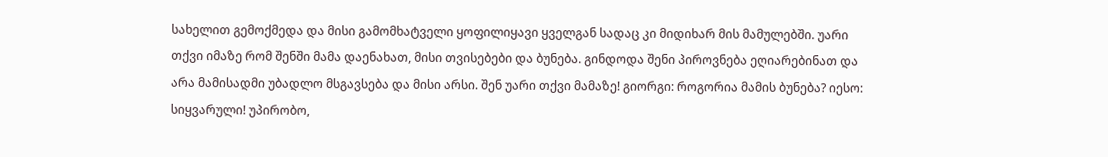სახელით გემოქმედა და მისი გამომხატველი ყოფილიყავი ყველგან სადაც კი მიდიხარ მის მამულებში. უარი თქვი იმაზე რომ შენში მამა დაენახათ, მისი თვისებები და ბუნება. გინდოდა შენი პიროვნება ეღიარებინათ და არა მამისადმი უბადლო მსგავსება და მისი არსი. შენ უარი თქვი მამაზე! გიორგი: როგორია მამის ბუნება? იესო: სიყვარული! უპირობო,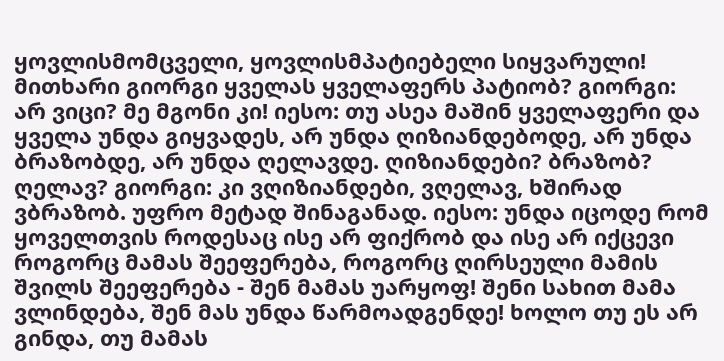ყოვლისმომცველი, ყოვლისმპატიებელი სიყვარული! მითხარი გიორგი ყველას ყველაფერს პატიობ? გიორგი: არ ვიცი? მე მგონი კი! იესო: თუ ასეა მაშინ ყველაფერი და ყველა უნდა გიყვადეს, არ უნდა ღიზიანდებოდე, არ უნდა ბრაზობდე, არ უნდა ღელავდე. ღიზიანდები? ბრაზობ? ღელავ? გიორგი: კი ვღიზიანდები, ვღელავ, ხშირად ვბრაზობ. უფრო მეტად შინაგანად. იესო: უნდა იცოდე რომ ყოველთვის როდესაც ისე არ ფიქრობ და ისე არ იქცევი როგორც მამას შეეფერება, როგორც ღირსეული მამის შვილს შეეფერება - შენ მამას უარყოფ! შენი სახით მამა ვლინდება, შენ მას უნდა წარმოადგენდე! ხოლო თუ ეს არ გინდა, თუ მამას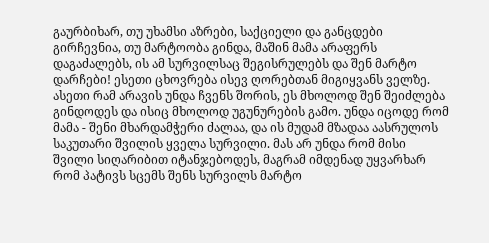გაურბიხარ, თუ უხამსი აზრები, საქციელი და განცდები გირჩევნია, თუ მარტოობა გინდა, მაშინ მამა არაფერს დაგაძალებს, ის ამ სურვილსაც შეგისრულებს და შენ მარტო დარჩები! ესეთი ცხოვრება ისევ ღორებთან მიგიყვანს ველზე. ასეთი რამ არავის უნდა ჩვენს შორის, ეს მხოლოდ შენ შეიძლება გინდოდეს და ისიც მხოლოდ უგუნურების გამო. უნდა იცოდე რომ მამა - შენი მხარდამჭერი ძალაა, და ის მუდამ მზადაა აასრულოს საკუთარი შვილის ყველა სურვილი. მას არ უნდა რომ მისი შვილი სიღარიბით იტანჯებოდეს, მაგრამ იმდენად უყვარხარ რომ პატივს სცემს შენს სურვილს მარტო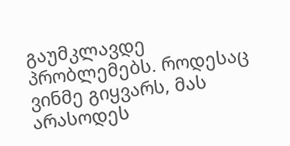გაუმკლავდე პრობლემებს. როდესაც ვინმე გიყვარს, მას არასოდეს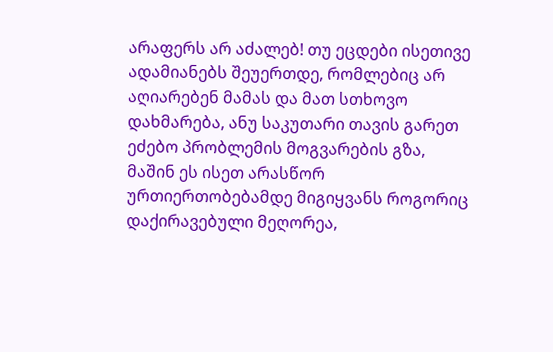არაფერს არ აძალებ! თუ ეცდები ისეთივე ადამიანებს შეუერთდე, რომლებიც არ აღიარებენ მამას და მათ სთხოვო დახმარება, ანუ საკუთარი თავის გარეთ ეძებო პრობლემის მოგვარების გზა, მაშინ ეს ისეთ არასწორ ურთიერთობებამდე მიგიყვანს როგორიც დაქირავებული მეღორეა,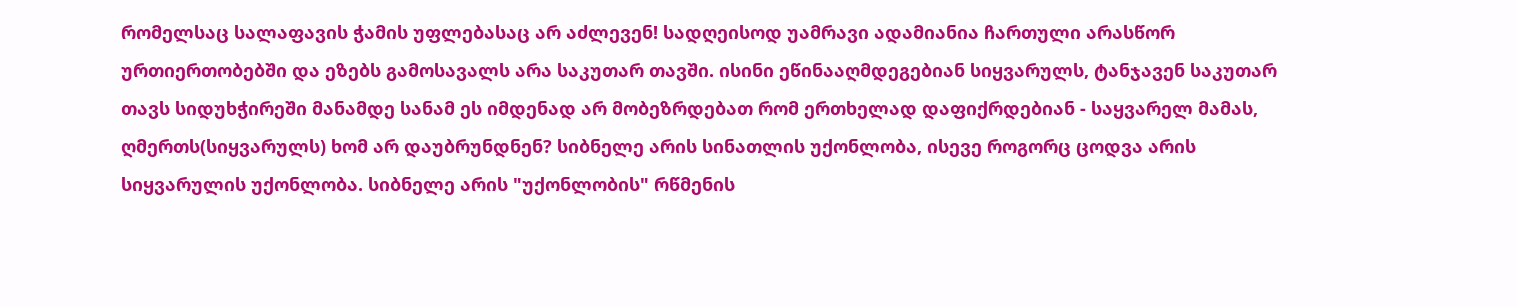რომელსაც სალაფავის ჭამის უფლებასაც არ აძლევენ! სადღეისოდ უამრავი ადამიანია ჩართული არასწორ ურთიერთობებში და ეზებს გამოსავალს არა საკუთარ თავში. ისინი ეწინააღმდეგებიან სიყვარულს, ტანჯავენ საკუთარ თავს სიდუხჭირეში მანამდე სანამ ეს იმდენად არ მობეზრდებათ რომ ერთხელად დაფიქრდებიან - საყვარელ მამას, ღმერთს(სიყვარულს) ხომ არ დაუბრუნდნენ? სიბნელე არის სინათლის უქონლობა, ისევე როგორც ცოდვა არის სიყვარულის უქონლობა. სიბნელე არის "უქონლობის" რწმენის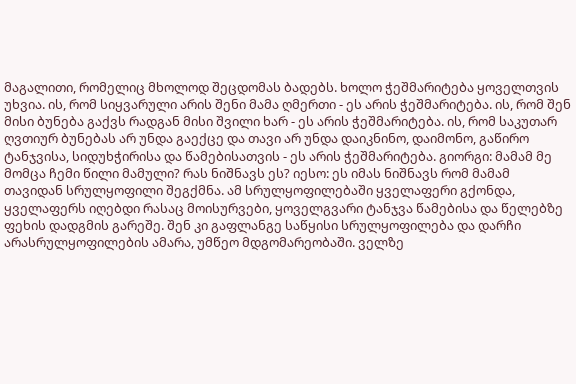მაგალითი, რომელიც მხოლოდ შეცდომას ბადებს. ხოლო ჭეშმარიტება ყოველთვის უხვია. ის, რომ სიყვარული არის შენი მამა ღმერთი - ეს არის ჭეშმარიტება. ის, რომ შენ მისი ბუნება გაქვს რადგან მისი შვილი ხარ - ეს არის ჭეშმარიტება. ის, რომ საკუთარ ღვთიურ ბუნებას არ უნდა გაექცე და თავი არ უნდა დაიკნინო, დაიმონო, გაწირო ტანჯვისა, სიდუხჭირისა და წამებისათვის - ეს არის ჭეშმარიტება. გიორგი: მამამ მე მომცა ჩემი წილი მამული? რას ნიშნავს ეს? იესო: ეს იმას ნიშნავს რომ მამამ თავიდან სრულყოფილი შეგქმნა. ამ სრულყოფილებაში ყველაფერი გქონდა, ყველაფერს იღებდი რასაც მოისურვები, ყოველგვარი ტანჯვა წამებისა და წელებზე ფეხის დადგმის გარეშე. შენ კი გაფლანგე საწყისი სრულყოფილება და დარჩი არასრულყოფილების ამარა, უმწეო მდგომარეობაში. ველზე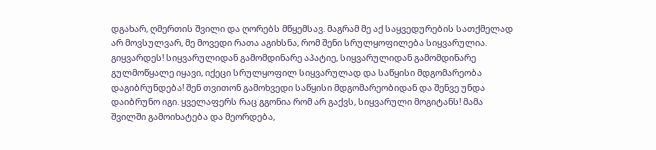დგახარ, ღმერთის შვილი და ღორებს მწყემსავ. მაგრამ მე აქ საყვედურების სათქმელად არ მოვსულვარ, მე მოვედი რათა აგიხსნა, რომ შენი სრულყოფილება სიყვარულია. გიყვარდეს! სიყვარულიდან გამომდინარე აპატიე, სიყვარულიდან გამომდინარე გულმოწყალე იყავი, იქეცი სრულყოფილ სიყვარულად და საწყისი მდგომარეობა დაგიბრუნდება! შენ თვითონ გამოხვედი საწყისი მდგომარეობიდან და შენვე უნდა დაიბრუნო იგი. ყველაფერს რაც გგონია რომ არ გაქვს, სიყვარული მოგიტანს! მამა შვილში გამოიხატება და მეორდება,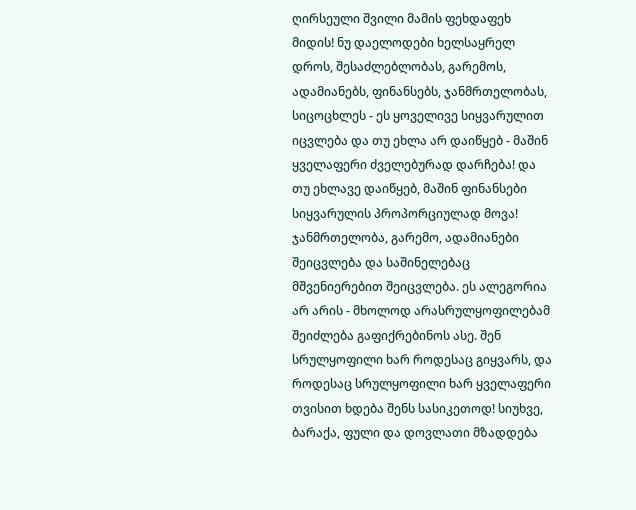ღირსეული შვილი მამის ფეხდაფეხ მიდის! ნუ დაელოდები ხელსაყრელ დროს, შესაძლებლობას, გარემოს, ადამიანებს, ფინანსებს, ჯანმრთელობას, სიცოცხლეს - ეს ყოველივე სიყვარულით იცვლება და თუ ეხლა არ დაიწყებ - მაშინ ყველაფერი ძველებურად დარჩება! და თუ ეხლავე დაიწყებ, მაშინ ფინანსები სიყვარულის პროპორციულად მოვა! ჯანმრთელობა, გარემო, ადამიანები შეიცვლება და საშინელებაც მშვენიერებით შეიცვლება. ეს ალეგორია არ არის - მხოლოდ არასრულყოფილებამ შეიძლება გაფიქრებინოს ასე. შენ სრულყოფილი ხარ როდესაც გიყვარს, და როდესაც სრულყოფილი ხარ ყველაფერი თვისით ხდება შენს სასიკეთოდ! სიუხვე, ბარაქა, ფული და დოვლათი მზადდება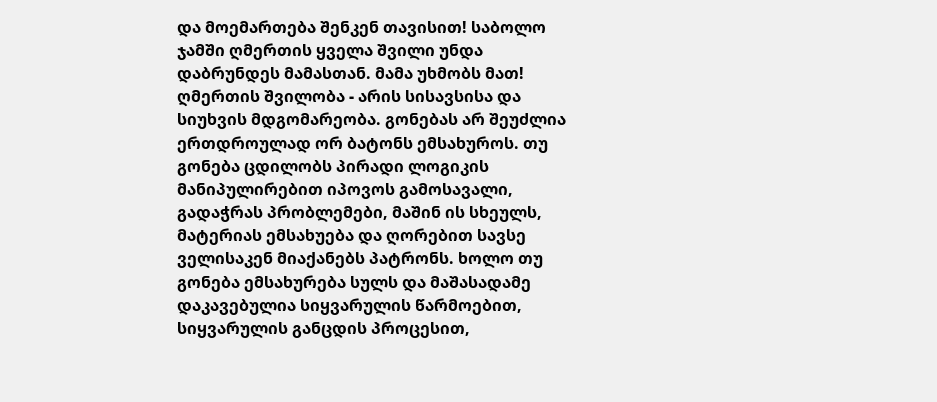და მოემართება შენკენ თავისით! საბოლო ჯამში ღმერთის ყველა შვილი უნდა დაბრუნდეს მამასთან. მამა უხმობს მათ! ღმერთის შვილობა - არის სისავსისა და სიუხვის მდგომარეობა. გონებას არ შეუძლია ერთდროულად ორ ბატონს ემსახუროს. თუ გონება ცდილობს პირადი ლოგიკის მანიპულირებით იპოვოს გამოსავალი, გადაჭრას პრობლემები, მაშინ ის სხეულს, მატერიას ემსახუება და ღორებით სავსე ველისაკენ მიაქანებს პატრონს. ხოლო თუ გონება ემსახურება სულს და მაშასადამე დაკავებულია სიყვარულის წარმოებით, სიყვარულის განცდის პროცესით,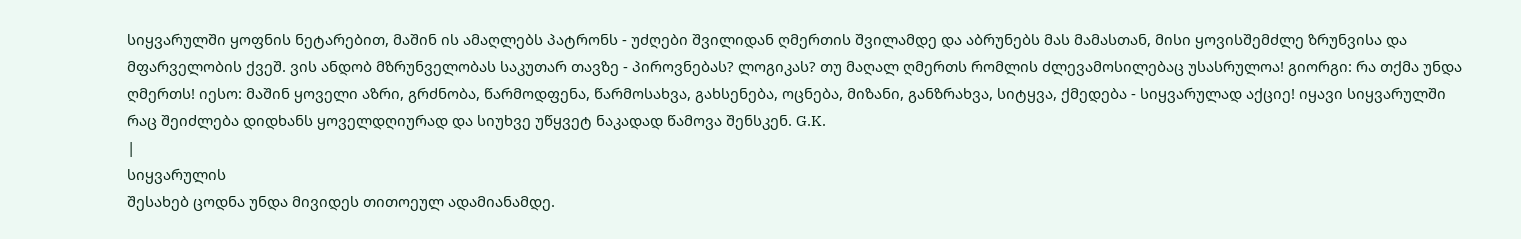სიყვარულში ყოფნის ნეტარებით, მაშინ ის ამაღლებს პატრონს - უძღები შვილიდან ღმერთის შვილამდე და აბრუნებს მას მამასთან, მისი ყოვისშემძლე ზრუნვისა და მფარველობის ქვეშ. ვის ანდობ მზრუნველობას საკუთარ თავზე - პიროვნებას? ლოგიკას? თუ მაღალ ღმერთს რომლის ძლევამოსილებაც უსასრულოა! გიორგი: რა თქმა უნდა ღმერთს! იესო: მაშინ ყოველი აზრი, გრძნობა, წარმოდფენა, წარმოსახვა, გახსენება, ოცნება, მიზანი, განზრახვა, სიტყვა, ქმედება - სიყვარულად აქციე! იყავი სიყვარულში რაც შეიძლება დიდხანს ყოველდღიურად და სიუხვე უწყვეტ ნაკადად წამოვა შენსკენ. G.K.
|
სიყვარულის
შესახებ ცოდნა უნდა მივიდეს თითოეულ ადამიანამდე.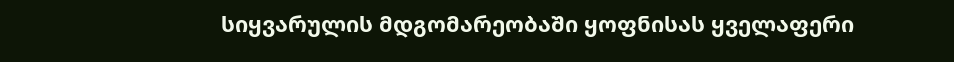სიყვარულის მდგომარეობაში ყოფნისას ყველაფერი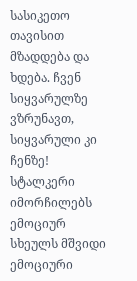სასიკეთო თავისით მზადდება და ხდება. ჩვენ სიყვარულზე ვზრუნავთ, სიყვარული კი ჩენზე!
სტალკერი იმორჩილებს ემოციურ სხეულს მშვიდი ემოციური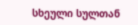სხეული სულთან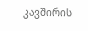კავშირის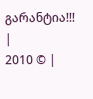გარანტია!!!
|
2010 © |